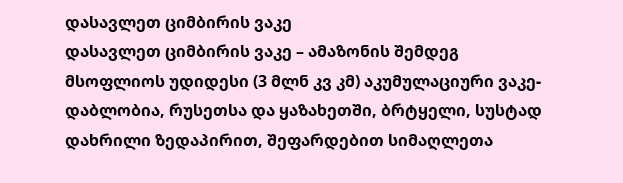დასავლეთ ციმბირის ვაკე
დასავლეთ ციმბირის ვაკე – ამაზონის შემდეგ მსოფლიოს უდიდესი (3 მლნ კვ კმ) აკუმულაციური ვაკე-დაბლობია, რუსეთსა და ყაზახეთში, ბრტყელი, სუსტად დახრილი ზედაპირით, შეფარდებით სიმაღლეთა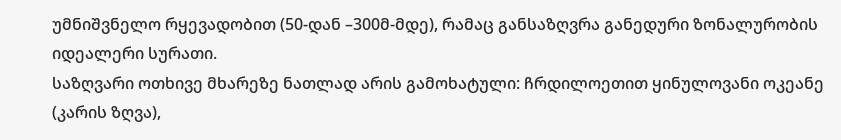უმნიშვნელო რყევადობით (50-დან –300მ-მდე), რამაც განსაზღვრა განედური ზონალურობის იდეალერი სურათი.
საზღვარი ოთხივე მხარეზე ნათლად არის გამოხატული: ჩრდილოეთით ყინულოვანი ოკეანე (კარის ზღვა),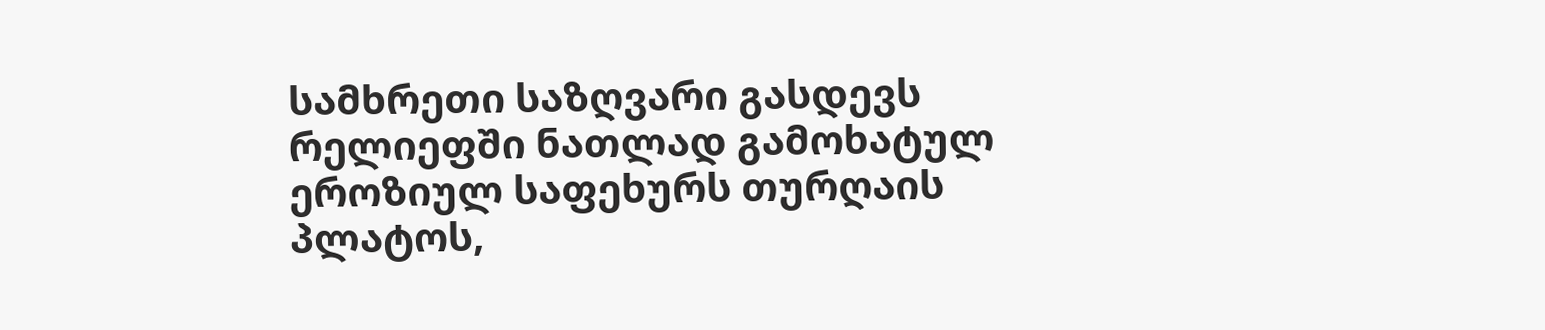სამხრეთი საზღვარი გასდევს რელიეფში ნათლად გამოხატულ ეროზიულ საფეხურს თურღაის პლატოს,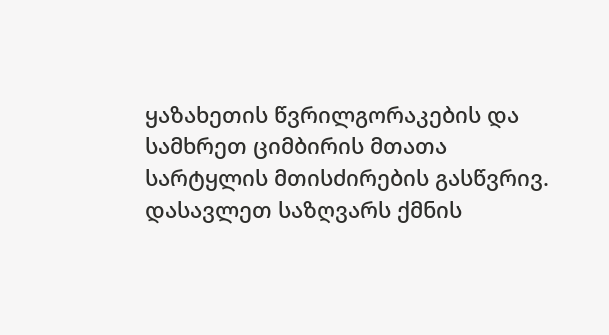ყაზახეთის წვრილგორაკების და სამხრეთ ციმბირის მთათა სარტყლის მთისძირების გასწვრივ. დასავლეთ საზღვარს ქმნის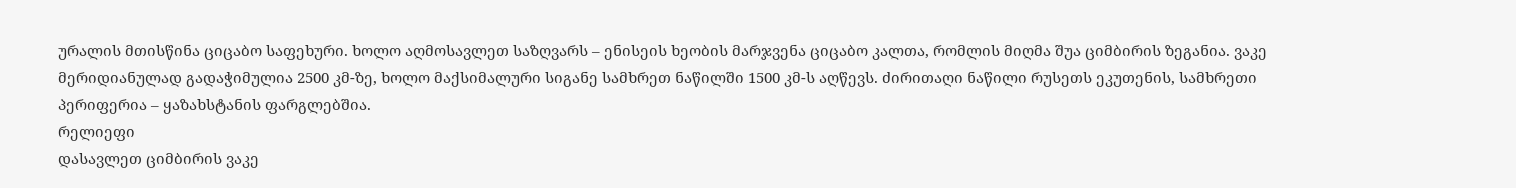ურალის მთისწინა ციცაბო საფეხური. ხოლო აღმოსავლეთ საზღვარს – ენისეის ხეობის მარჯვენა ციცაბო კალთა, რომლის მიღმა შუა ციმბირის ზეგანია. ვაკე მერიდიანულად გადაჭიმულია 2500 კმ-ზე, ხოლო მაქსიმალური სიგანე სამხრეთ ნაწილში 1500 კმ-ს აღწევს. ძირითაღი ნაწილი რუსეთს ეკუთენის, სამხრეთი პერიფერია – ყაზახსტანის ფარგლებშია.
რელიეფი
დასავლეთ ციმბირის ვაკე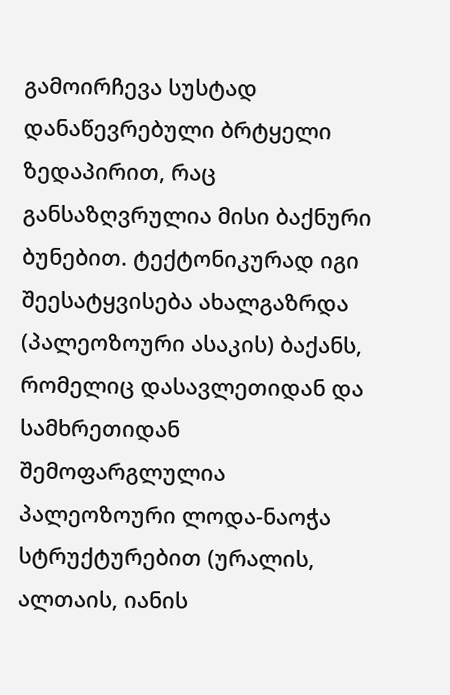გამოირჩევა სუსტად დანაწევრებული ბრტყელი ზედაპირით, რაც განსაზღვრულია მისი ბაქნური ბუნებით. ტექტონიკურად იგი შეესატყვისება ახალგაზრდა (პალეოზოური ასაკის) ბაქანს, რომელიც დასავლეთიდან და სამხრეთიდან შემოფარგლულია პალეოზოური ლოდა-ნაოჭა სტრუქტურებით (ურალის, ალთაის, იანის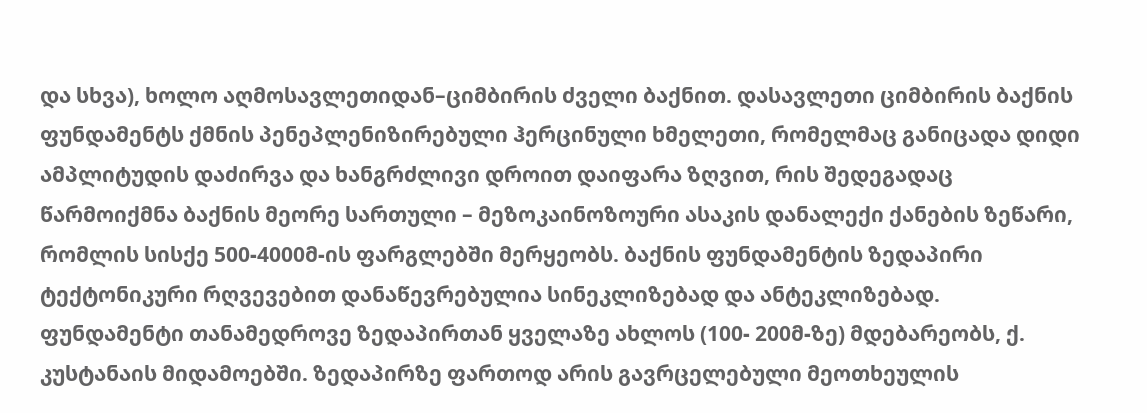და სხვა), ხოლო აღმოსავლეთიდან–ციმბირის ძველი ბაქნით. დასავლეთი ციმბირის ბაქნის ფუნდამენტს ქმნის პენეპლენიზირებული ჰერცინული ხმელეთი, რომელმაც განიცადა დიდი ამპლიტუდის დაძირვა და ხანგრძლივი დროით დაიფარა ზღვით, რის შედეგადაც წარმოიქმნა ბაქნის მეორე სართული – მეზოკაინოზოური ასაკის დანალექი ქანების ზეწარი, რომლის სისქე 500-4000მ-ის ფარგლებში მერყეობს. ბაქნის ფუნდამენტის ზედაპირი ტექტონიკური რღვევებით დანაწევრებულია სინეკლიზებად და ანტეკლიზებად. ფუნდამენტი თანამედროვე ზედაპირთან ყველაზე ახლოს (100- 200მ-ზე) მდებარეობს, ქ. კუსტანაის მიდამოებში. ზედაპირზე ფართოდ არის გავრცელებული მეოთხეულის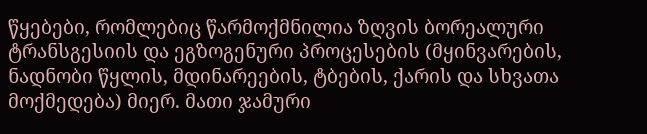წყებები, რომლებიც წარმოქმნილია ზღვის ბორეალური ტრანსგესიის და ეგზოგენური პროცესების (მყინვარების, ნადნობი წყლის, მდინარეების, ტბების, ქარის და სხვათა მოქმედება) მიერ. მათი ჯამური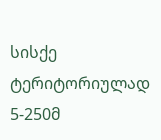სისქე ტერიტორიულად 5-250მ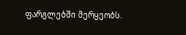ფარგლებში მერყეობს.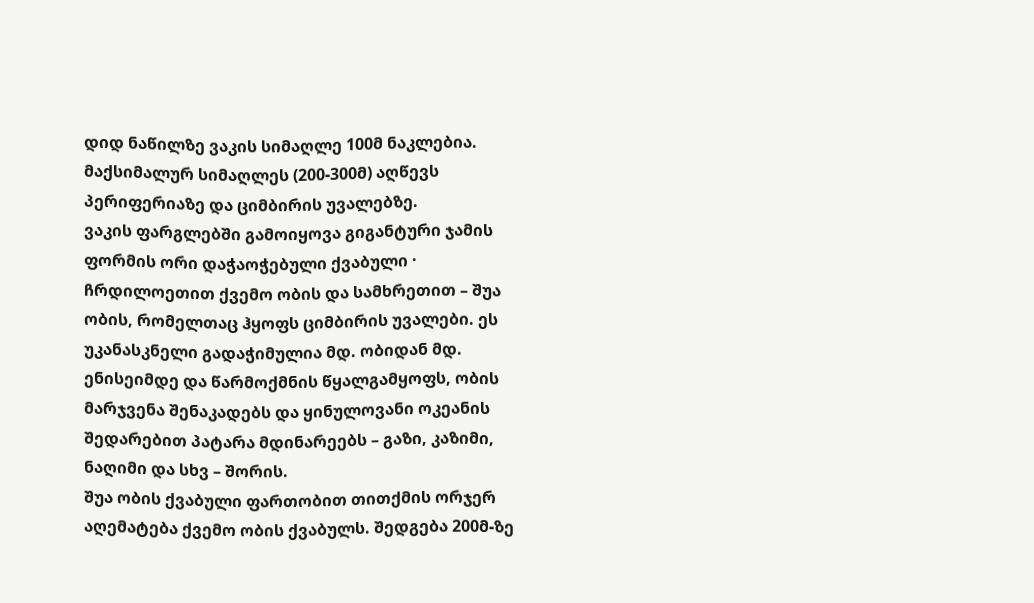დიდ ნაწილზე ვაკის სიმაღლე 100მ ნაკლებია. მაქსიმალურ სიმაღლეს (200-300მ) აღწევს პერიფერიაზე და ციმბირის უვალებზე.
ვაკის ფარგლებში გამოიყოვა გიგანტური ჯამის ფორმის ორი დაჭაოჭებული ქვაბული · ჩრდილოეთით ქვემო ობის და სამხრეთით – შუა ობის, რომელთაც ჰყოფს ციმბირის უვალები. ეს უკანასკნელი გადაჭიმულია მდ. ობიდან მდ. ენისეიმდე და წარმოქმნის წყალგამყოფს, ობის მარჯვენა შენაკადებს და ყინულოვანი ოკეანის შედარებით პატარა მდინარეებს – გაზი, კაზიმი, ნაღიმი და სხვ – შორის.
შუა ობის ქვაბული ფართობით თითქმის ორჯერ აღემატება ქვემო ობის ქვაბულს. შედგება 200მ-ზე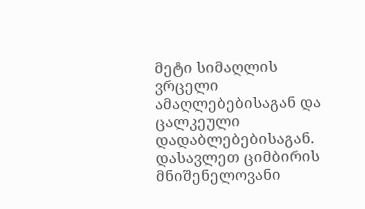მეტი სიმაღლის ვრცელი ამაღლებებისაგან და ცალკეული დადაბლებებისაგან.
დასავლეთ ციმბირის მნიშენელოვანი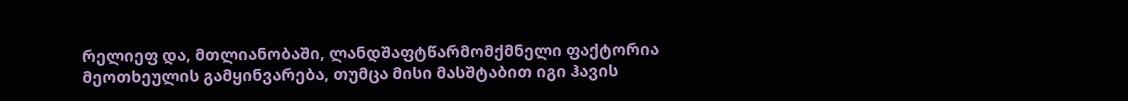რელიეფ და, მთლიანობაში, ლანდშაფტწარმომქმნელი ფაქტორია მეოთხეულის გამყინვარება, თუმცა მისი მასშტაბით იგი ჰავის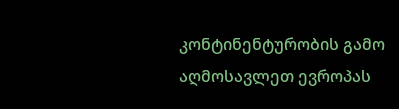კონტინენტურობის გამო აღმოსავლეთ ევროპას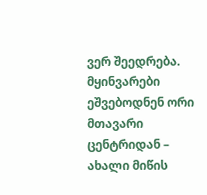ვერ შეედრება. მყინვარები ეშვებოდნენ ორი მთავარი ცენტრიდან – ახალი მიწის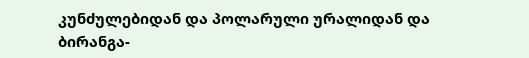კუნძულებიდან და პოლარული ურალიდან და ბირანგა-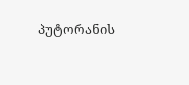პუტორანის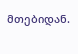მთებიდან.